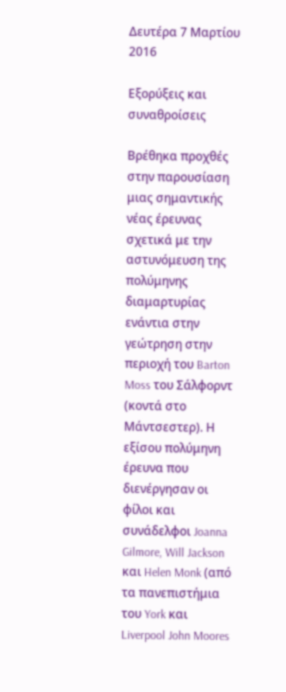Δευτέρα 7 Μαρτίου 2016

Εξορύξεις και συναθροίσεις

Βρέθηκα προχθές στην παρουσίαση μιας σημαντικής νέας έρευνας σχετικά με την αστυνόμευση της πολύμηνης διαμαρτυρίας ενάντια στην γεώτρηση στην περιοχή του Barton Moss του Σάλφορντ (κοντά στο Μάντσεστερ). Η εξίσου πολύμηνη έρευνα που διενέργησαν οι φίλοι και συνάδελφοι Joanna Gilmore, Will Jackson και Helen Monk (από τα πανεπιστήμια του York και Liverpool John Moores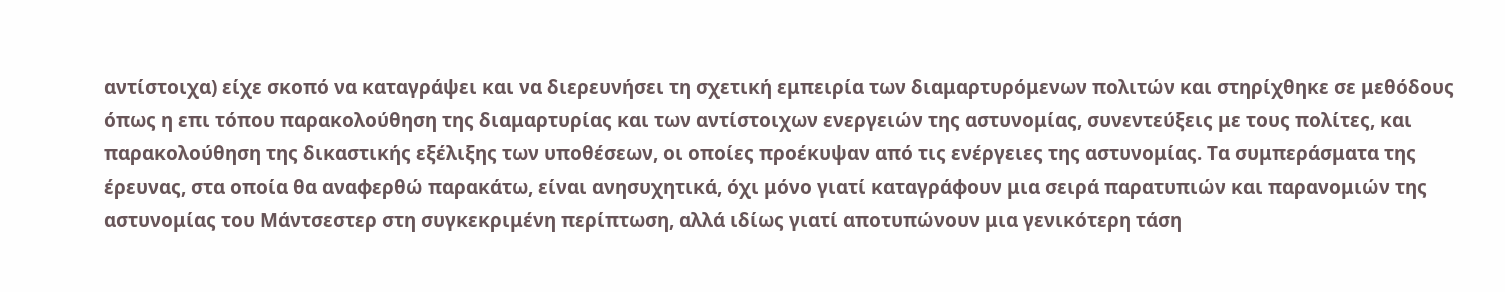αντίστοιχα) είχε σκοπό να καταγράψει και να διερευνήσει τη σχετική εμπειρία των διαμαρτυρόμενων πολιτών και στηρίχθηκε σε μεθόδους όπως η επι τόπου παρακολούθηση της διαμαρτυρίας και των αντίστοιχων ενεργειών της αστυνομίας, συνεντεύξεις με τους πολίτες, και παρακολούθηση της δικαστικής εξέλιξης των υποθέσεων, οι οποίες προέκυψαν από τις ενέργειες της αστυνομίας. Τα συμπεράσματα της έρευνας, στα οποία θα αναφερθώ παρακάτω, είναι ανησυχητικά, όχι μόνο γιατί καταγράφουν μια σειρά παρατυπιών και παρανομιών της αστυνομίας του Μάντσεστερ στη συγκεκριμένη περίπτωση, αλλά ιδίως γιατί αποτυπώνουν μια γενικότερη τάση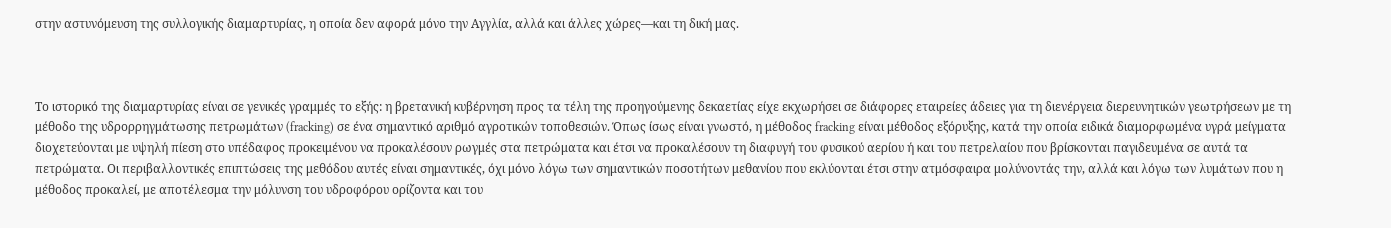στην αστυνόμευση της συλλογικής διαμαρτυρίας, η οποία δεν αφορά μόνο την Αγγλία, αλλά και άλλες χώρες—και τη δική μας.



Το ιστορικό της διαμαρτυρίας είναι σε γενικές γραμμές το εξής: η βρετανική κυβέρνηση προς τα τέλη της προηγούμενης δεκαετίας είχε εκχωρήσει σε διάφορες εταιρείες άδειες για τη διενέργεια διερευνητικών γεωτρήσεων με τη μέθοδο της υδρορρηγμάτωσης πετρωμάτων (fracking) σε ένα σημαντικό αριθμό αγροτικών τοποθεσιών. Όπως ίσως είναι γνωστό, η μέθοδος fracking είναι μέθοδος εξόρυξης, κατά την οποία ειδικά διαμορφωμένα υγρά μείγματα διοχετεύονται με υψηλή πίεση στο υπέδαφος προκειμένου να προκαλέσουν ρωγμές στα πετρώματα και έτσι να προκαλέσουν τη διαφυγή του φυσικού αερίου ή και του πετρελαίου που βρίσκονται παγιδευμένα σε αυτά τα πετρώματα. Οι περιβαλλοντικές επιπτώσεις της μεθόδου αυτές είναι σημαντικές, όχι μόνο λόγω των σημαντικών ποσοτήτων μεθανίου που εκλύονται έτσι στην ατμόσφαιρα μολύνοντάς την, αλλά και λόγω των λυμάτων που η μέθοδος προκαλεί, με αποτέλεσμα την μόλυνση του υδροφόρου ορίζοντα και του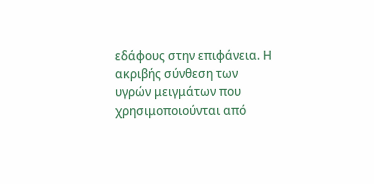εδάφους στην επιφάνεια. Η ακριβής σύνθεση των υγρών μειγμάτων που χρησιμοποιούνται από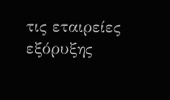τις εταιρείες εξόρυξης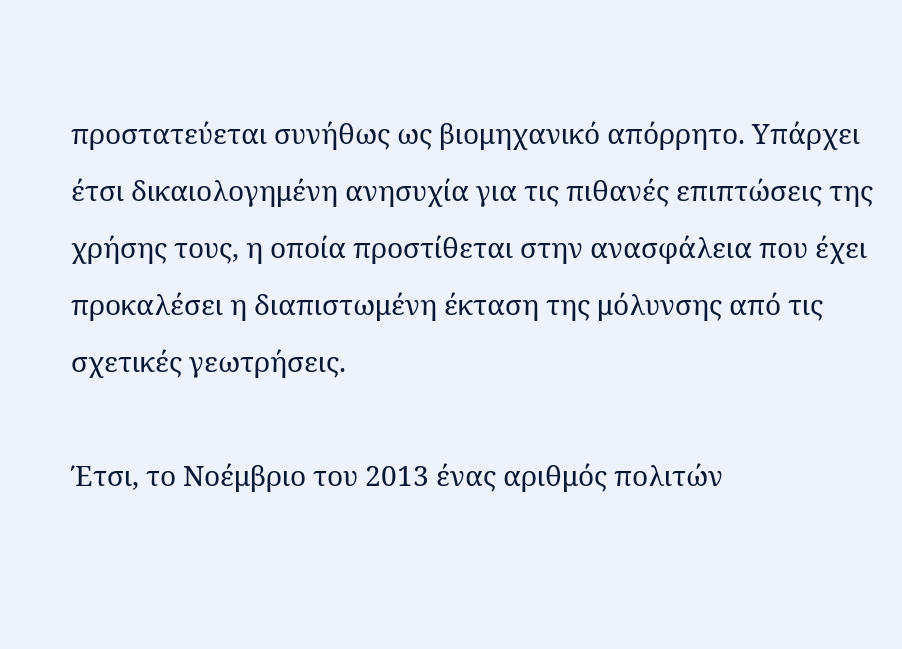προστατεύεται συνήθως ως βιομηχανικό απόρρητο. Υπάρχει έτσι δικαιολογημένη ανησυχία για τις πιθανές επιπτώσεις της χρήσης τους, η οποία προστίθεται στην ανασφάλεια που έχει προκαλέσει η διαπιστωμένη έκταση της μόλυνσης από τις σχετικές γεωτρήσεις.

Έτσι, το Νοέμβριο του 2013 ένας αριθμός πολιτών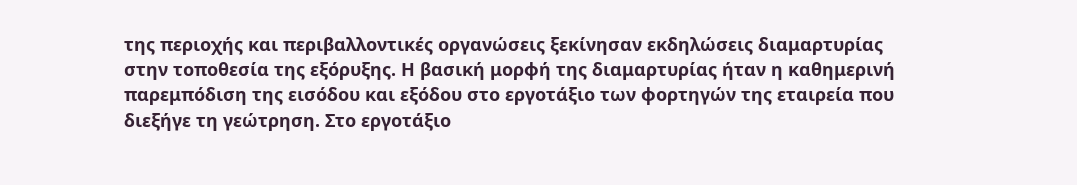της περιοχής και περιβαλλοντικές οργανώσεις ξεκίνησαν εκδηλώσεις διαμαρτυρίας στην τοποθεσία της εξόρυξης. Η βασική μορφή της διαμαρτυρίας ήταν η καθημερινή παρεμπόδιση της εισόδου και εξόδου στο εργοτάξιο των φορτηγών της εταιρεία που διεξήγε τη γεώτρηση. Στο εργοτάξιο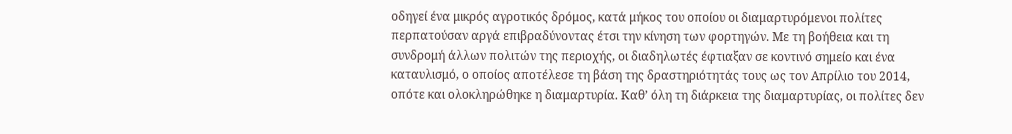οδηγεί ένα μικρός αγροτικός δρόμος, κατά μήκος του οποίου οι διαμαρτυρόμενοι πολίτες περπατούσαν αργά επιβραδύνοντας έτσι την κίνηση των φορτηγών. Με τη βοήθεια και τη συνδρομή άλλων πολιτών της περιοχής, οι διαδηλωτές έφτιαξαν σε κοντινό σημείο και ένα καταυλισμό, ο οποίος αποτέλεσε τη βάση της δραστηριότητάς τους ως τον Απρίλιο του 2014, οπότε και ολοκληρώθηκε η διαμαρτυρία. Καθ’ όλη τη διάρκεια της διαμαρτυρίας, οι πολίτες δεν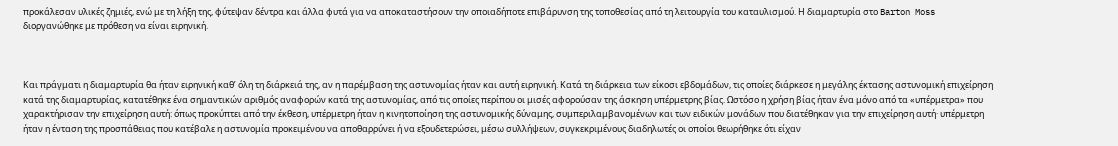προκάλεσαν υλικές ζημιές, ενώ με τη λήξη της, φύτεψαν δέντρα και άλλα φυτά για να αποκαταστήσουν την οποιαδήποτε επιβάρυνση της τοποθεσίας από τη λειτουργία του καταυλισμού. Η διαμαρτυρία στο Barton Moss διοργανώθηκε με πρόθεση να είναι ειρηνική.



Και πράγματι η διαμαρτυρία θα ήταν ειρηνική καθ’ όλη τη διάρκειά της, αν η παρέμβαση της αστυνομίας ήταν και αυτή ειρηνική. Κατά τη διάρκεια των είκοσι εβδομάδων, τις οποίες διάρκεσε η μεγάλης έκτασης αστυνομική επιχείρηση κατά της διαμαρτυρίας, κατατέθηκε ένα σημαντικών αριθμός αναφορών κατά της αστυνομίας, από τις οποίες περίπου οι μισές αφορούσαν της άσκηση υπέρμετρης βίας. Ωστόσο η χρήση βίας ήταν ένα μόνο από τα «υπέρμετρα» που χαρακτήρισαν την επιχείρηση αυτή: όπως προκύπτει από την έκθεση, υπέρμετρη ήταν η κινητοποίηση της αστυνομικής δύναμης, συμπεριλαμβανομένων και των ειδικών μονάδων που διατέθηκαν για την επιχείρηση αυτή· υπέρμετρη ήταν η ένταση της προσπάθειας που κατέβαλε η αστυνομία προκειμένου να αποθαρρύνει ή να εξουδετερώσει, μέσω συλλήψεων, συγκεκριμένους διαδηλωτές οι οποίοι θεωρήθηκε ότι είχαν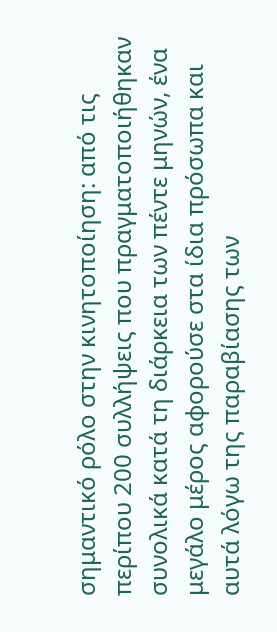σημαντικό ρόλο στην κινητοποίηση: από τις περίπου 200 συλλήψεις που πραγματοποιήθηκαν συνολικά κατά τη διάρκεια των πέντε μηνών, ένα μεγάλο μέρος αφορούσε στα ίδια πρόσωπα και αυτά λόγω της παραβίασης των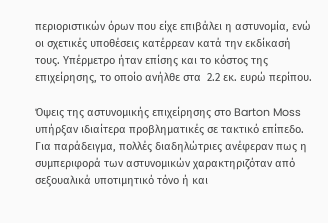περιοριστικών όρων που είχε επιβάλει η αστυνομία, ενώ οι σχετικές υποθέσεις κατέρρεαν κατά την εκδίκασή τους. Υπέρμετρο ήταν επίσης και το κόστος της επιχείρησης, το οποίο ανήλθε στα  2.2 εκ. ευρώ περίπου.

Όψεις της αστυνομικής επιχείρησης στο Barton Moss υπήρξαν ιδιαίτερα προβληματικές σε τακτικό επίπεδο. Για παράδειγμα, πολλές διαδηλώτριες ανέφεραν πως η συμπεριφορά των αστυνομικών χαρακτηριζόταν από σεξουαλικά υποτιμητικό τόνο ή και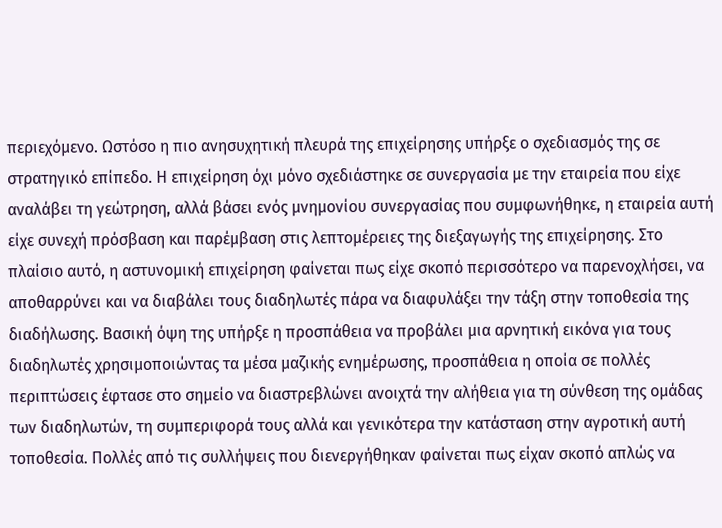περιεχόμενο. Ωστόσο η πιο ανησυχητική πλευρά της επιχείρησης υπήρξε ο σχεδιασμός της σε στρατηγικό επίπεδο. Η επιχείρηση όχι μόνο σχεδιάστηκε σε συνεργασία με την εταιρεία που είχε αναλάβει τη γεώτρηση, αλλά βάσει ενός μνημονίου συνεργασίας που συμφωνήθηκε, η εταιρεία αυτή είχε συνεχή πρόσβαση και παρέμβαση στις λεπτομέρειες της διεξαγωγής της επιχείρησης. Στο πλαίσιο αυτό, η αστυνομική επιχείρηση φαίνεται πως είχε σκοπό περισσότερο να παρενοχλήσει, να αποθαρρύνει και να διαβάλει τους διαδηλωτές πάρα να διαφυλάξει την τάξη στην τοποθεσία της διαδήλωσης. Βασική όψη της υπήρξε η προσπάθεια να προβάλει μια αρνητική εικόνα για τους διαδηλωτές χρησιμοποιώντας τα μέσα μαζικής ενημέρωσης, προσπάθεια η οποία σε πολλές περιπτώσεις έφτασε στο σημείο να διαστρεβλώνει ανοιχτά την αλήθεια για τη σύνθεση της ομάδας των διαδηλωτών, τη συμπεριφορά τους αλλά και γενικότερα την κατάσταση στην αγροτική αυτή τοποθεσία. Πολλές από τις συλλήψεις που διενεργήθηκαν φαίνεται πως είχαν σκοπό απλώς να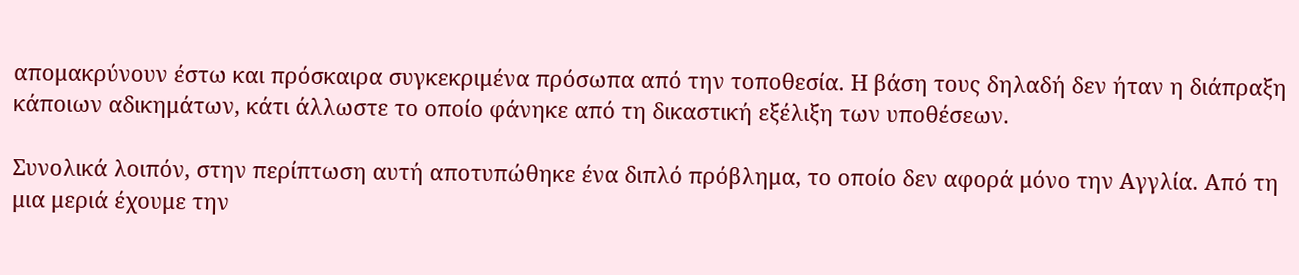απομακρύνουν έστω και πρόσκαιρα συγκεκριμένα πρόσωπα από την τοποθεσία. Η βάση τους δηλαδή δεν ήταν η διάπραξη κάποιων αδικημάτων, κάτι άλλωστε το οποίο φάνηκε από τη δικαστική εξέλιξη των υποθέσεων.

Συνολικά λοιπόν, στην περίπτωση αυτή αποτυπώθηκε ένα διπλό πρόβλημα, το οποίο δεν αφορά μόνο την Αγγλία. Από τη μια μεριά έχουμε την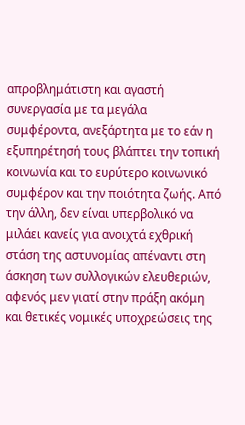απροβλημάτιστη και αγαστή συνεργασία με τα μεγάλα συμφέροντα, ανεξάρτητα με το εάν η εξυπηρέτησή τους βλάπτει την τοπική κοινωνία και το ευρύτερο κοινωνικό συμφέρον και την ποιότητα ζωής. Από την άλλη, δεν είναι υπερβολικό να μιλάει κανείς για ανοιχτά εχθρική στάση της αστυνομίας απέναντι στη άσκηση των συλλογικών ελευθεριών, αφενός μεν γιατί στην πράξη ακόμη και θετικές νομικές υποχρεώσεις της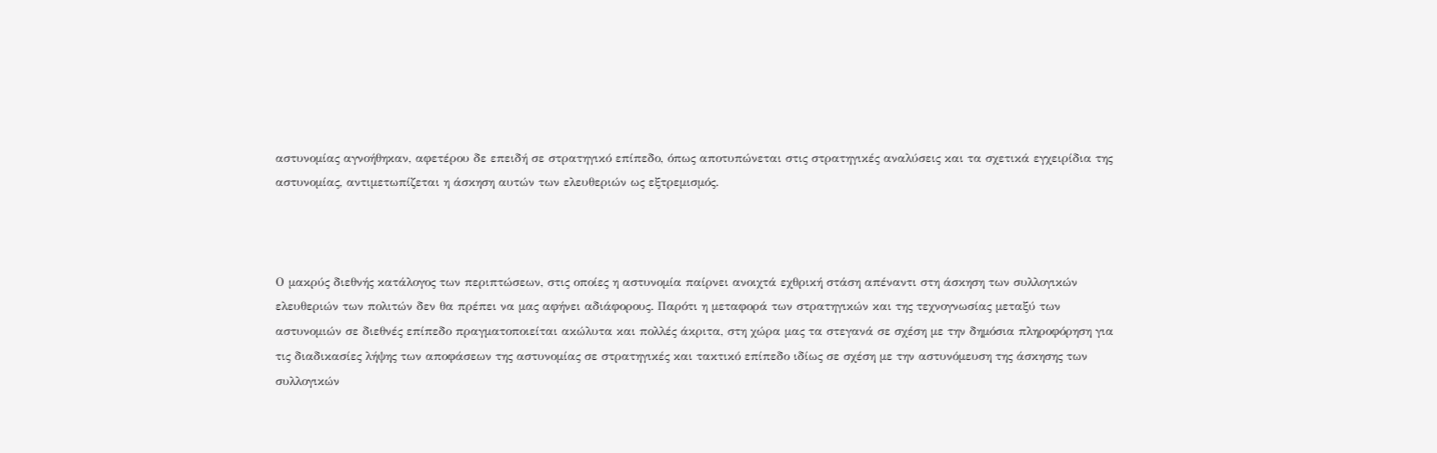αστυνομίας αγνοήθηκαν, αφετέρου δε επειδή σε στρατηγικό επίπεδο, όπως αποτυπώνεται στις στρατηγικές αναλύσεις και τα σχετικά εγχειρίδια της αστυνομίας, αντιμετωπίζεται η άσκηση αυτών των ελευθεριών ως εξτρεμισμός.



Ο μακρύς διεθνής κατάλογος των περιπτώσεων, στις οποίες η αστυνομία παίρνει ανοιχτά εχθρική στάση απέναντι στη άσκηση των συλλογικών ελευθεριών των πολιτών δεν θα πρέπει να μας αφήνει αδιάφορους. Παρότι η μεταφορά των στρατηγικών και της τεχνογνωσίας μεταξύ των αστυνομιών σε διεθνές επίπεδο πραγματοποιείται ακώλυτα και πολλές άκριτα, στη χώρα μας τα στεγανά σε σχέση με την δημόσια πληροφόρηση για τις διαδικασίες λήψης των αποφάσεων της αστυνομίας σε στρατηγικές και τακτικό επίπεδο ιδίως σε σχέση με την αστυνόμευση της άσκησης των συλλογικών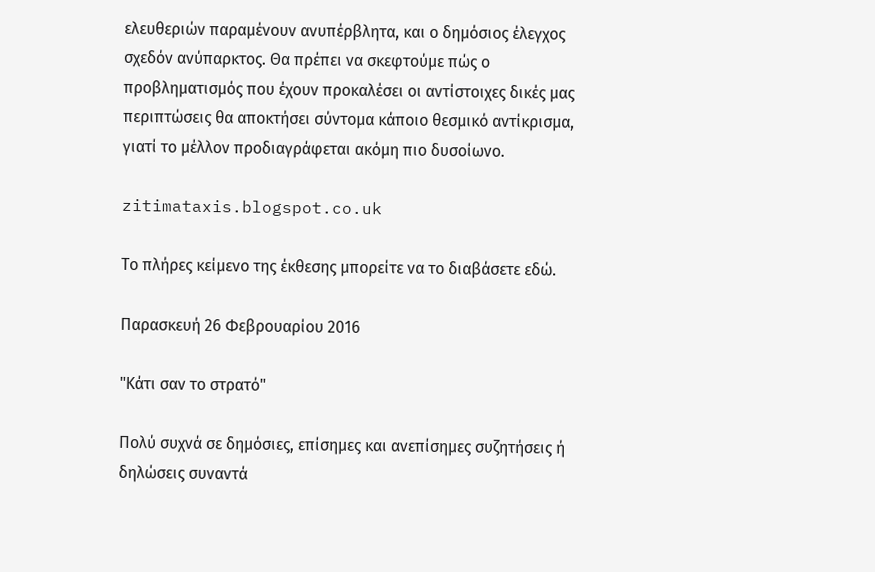ελευθεριών παραμένουν ανυπέρβλητα, και ο δημόσιος έλεγχος σχεδόν ανύπαρκτος. Θα πρέπει να σκεφτούμε πώς ο προβληματισμός που έχουν προκαλέσει οι αντίστοιχες δικές μας περιπτώσεις θα αποκτήσει σύντομα κάποιο θεσμικό αντίκρισμα, γιατί το μέλλον προδιαγράφεται ακόμη πιο δυσοίωνο.

zitimataxis.blogspot.co.uk

Το πλήρες κείμενο της έκθεσης μπορείτε να το διαβάσετε εδώ.

Παρασκευή 26 Φεβρουαρίου 2016

"Κάτι σαν το στρατό"

Πολύ συχνά σε δημόσιες, επίσημες και ανεπίσημες συζητήσεις ή δηλώσεις συναντά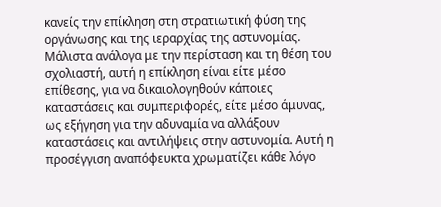κανείς την επίκληση στη στρατιωτική φύση της οργάνωσης και της ιεραρχίας της αστυνομίας. Μάλιστα ανάλογα με την περίσταση και τη θέση του σχολιαστή, αυτή η επίκληση είναι είτε μέσο επίθεσης, για να δικαιολογηθούν κάποιες καταστάσεις και συμπεριφορές, είτε μέσο άμυνας, ως εξήγηση για την αδυναμία να αλλάξουν καταστάσεις και αντιλήψεις στην αστυνομία. Αυτή η προσέγγιση αναπόφευκτα χρωματίζει κάθε λόγο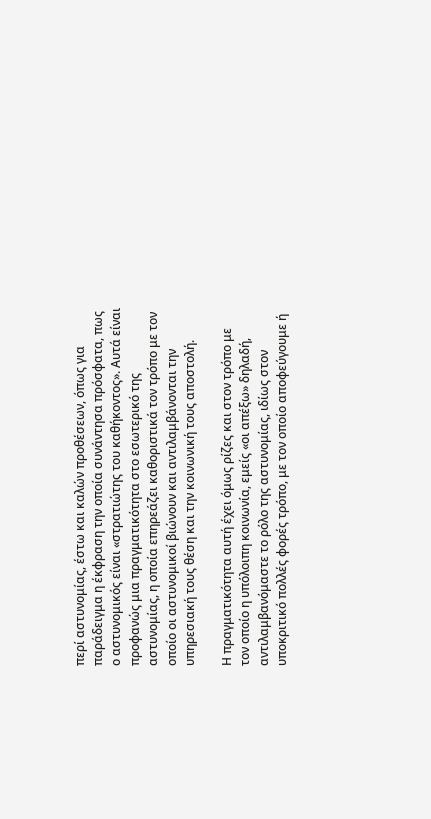περί αστυνομίας, έστω και καλών προθέσεων, όπως για παράδειγμα η έκφραση την οποία συνάντησα πρόσφατα, πως ο αστυνομικός είναι «στρατιώτης του καθήκοντος». Αυτά είναι προφανώς μια πραγματικότητα στο εσωτερικό της αστυνομίας, η οποία επηρεάζει καθοριστικά τον τρόπο με τον οποίο οι αστυνομικοί βιώνουν και αντιλαμβάνονται την υπηρεσιακή τους θέση και την κοινωνική τους αποστολή.

Η πραγματικότητα αυτή έχει όμως ρίζες και στον τρόπο με τον οποίο η υπόλοιπη κοινωνία, εμείς «οι απέξω» δηλαδή, αντιλαμβανόμαστε το ρόλο της αστυνομίας, ιδίως στον υποκριτικό πολλές φορές τρόπο, με τον οποίο αποφεύγουμε ή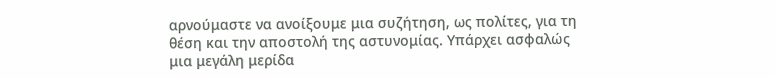αρνούμαστε να ανοίξουμε μια συζήτηση, ως πολίτες, για τη θέση και την αποστολή της αστυνομίας. Υπάρχει ασφαλώς μια μεγάλη μερίδα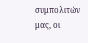συμπολιτών μας, οι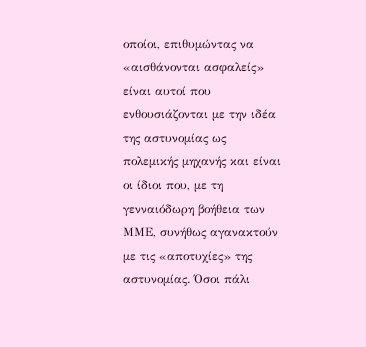οποίοι, επιθυμώντας να «αισθάνονται ασφαλείς» είναι αυτοί που ενθουσιάζονται με την ιδέα της αστυνομίας ως πολεμικής μηχανής και είναι οι ίδιοι που, με τη γενναιόδωρη βοήθεια των ΜΜΕ, συνήθως αγανακτούν με τις «αποτυχίες» της αστυνομίας. Όσοι πάλι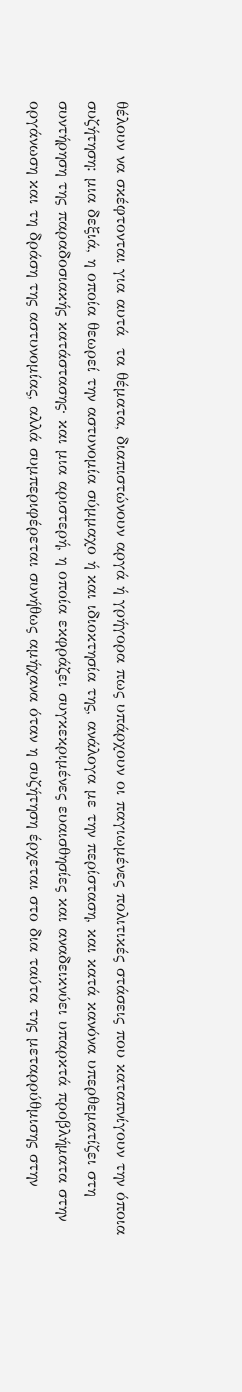θέλουν να σκέφτονται για αυτά  τα θέματα, διαπιστώνουν αργά ή γρήγορα πως υπάρχουν οι παγιωμένες πολιτικές στάσεις που καταπνίγουν την όποια συζήτηση: μια δεξιά, η οποία θεωρεί την αστυνομία σύμμαχο ή και ιδιοκτησία της, ανάλογα με την περίσταση, και κατά κανόνα υπερθεματίζει στη συντήρηση της παραδοσιακής κατάστασης· και μια αριστερή, η οποία εκφράζει συγκεκριμένες ευαισθησίες και αναδεικνύει υπαρκτά προβλήματα στην οργάνωση και τη δράση της αστυνομίας, αλλά συμπεριφέρεται συνήθως αμήχανα όταν η συζήτηση έρχεται στο δια ταύτα της μεταρρύθμισης στην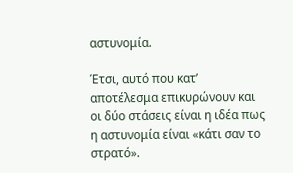αστυνομία.

Έτσι, αυτό που κατ’ αποτέλεσμα επικυρώνουν και οι δύο στάσεις είναι η ιδέα πως η αστυνομία είναι «κάτι σαν το στρατό».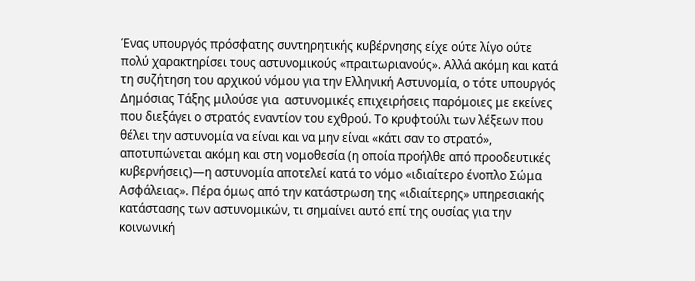Ένας υπουργός πρόσφατης συντηρητικής κυβέρνησης είχε ούτε λίγο ούτε πολύ χαρακτηρίσει τους αστυνομικούς «πραιτωριανούς». Αλλά ακόμη και κατά τη συζήτηση του αρχικού νόμου για την Ελληνική Αστυνομία, ο τότε υπουργός Δημόσιας Τάξης μιλούσε για  αστυνομικές επιχειρήσεις παρόμοιες με εκείνες που διεξάγει ο στρατός εναντίον του εχθρού. Το κρυφτούλι των λέξεων που θέλει την αστυνομία να είναι και να μην είναι «κάτι σαν το στρατό», αποτυπώνεται ακόμη και στη νομοθεσία (η οποία προήλθε από προοδευτικές κυβερνήσεις)—η αστυνομία αποτελεί κατά το νόμο «ιδιαίτερο ένοπλο Σώμα Ασφάλειας». Πέρα όμως από την κατάστρωση της «ιδιαίτερης» υπηρεσιακής κατάστασης των αστυνομικών, τι σημαίνει αυτό επί της ουσίας για την κοινωνική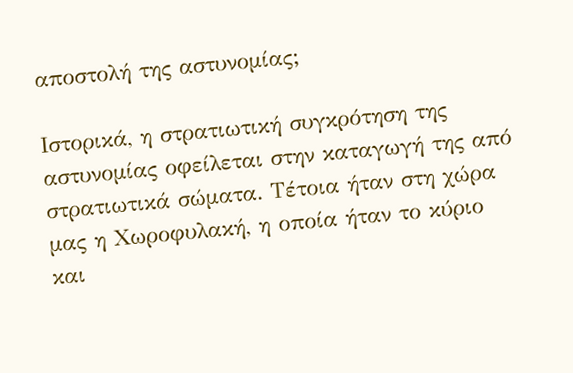αποστολή της αστυνομίας;

Ιστορικά, η στρατιωτική συγκρότηση της αστυνομίας οφείλεται στην καταγωγή της από στρατιωτικά σώματα. Τέτοια ήταν στη χώρα μας η Χωροφυλακή, η οποία ήταν το κύριο και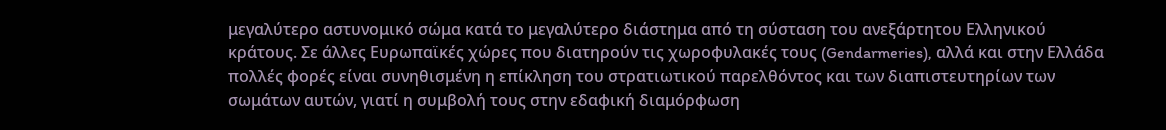μεγαλύτερο αστυνομικό σώμα κατά το μεγαλύτερο διάστημα από τη σύσταση του ανεξάρτητου Ελληνικού κράτους. Σε άλλες Ευρωπαϊκές χώρες που διατηρούν τις χωροφυλακές τους (Gendarmeries), αλλά και στην Ελλάδα πολλές φορές είναι συνηθισμένη η επίκληση του στρατιωτικού παρελθόντος και των διαπιστευτηρίων των σωμάτων αυτών, γιατί η συμβολή τους στην εδαφική διαμόρφωση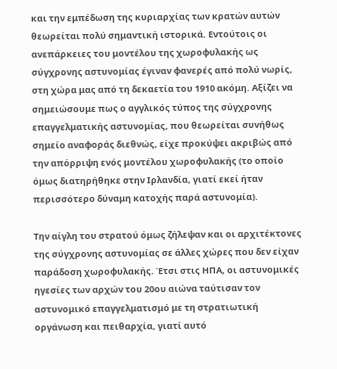και την εμπέδωση της κυριαρχίας των κρατών αυτών θεωρείται πολύ σημαντική ιστορικά. Εντούτοις οι ανεπάρκειες του μοντέλου της χωροφυλακής ως σύγχρονης αστυνομίας έγιναν φανερές από πολύ νωρίς, στη χώρα μας από τη δεκαετία του 1910 ακόμη. Αξίζει να σημειώσουμε πως ο αγγλικός τύπος της σύγχρονης επαγγελματικής αστυνομίας, που θεωρείται συνήθως σημείο αναφοράς διεθνώς, είχε προκύψει ακριβώς από την απόρριψη ενός μοντέλου χωροφυλακής (το οποίο όμως διατηρήθηκε στην Ιρλανδία, γιατί εκεί ήταν περισσότερο δύναμη κατοχής παρά αστυνομία).

Την αίγλη του στρατού όμως ζήλεψαν και οι αρχιτέκτονες της σύγχρονης αστυνομίας σε άλλες χώρες που δεν είχαν παράδοση χωροφυλακής. Έτσι στις ΗΠΑ, οι αστυνομικές ηγεσίες των αρχών του 20ου αιώνα ταύτισαν τον αστυνομικό επαγγελματισμό με τη στρατιωτική οργάνωση και πειθαρχία, γιατί αυτό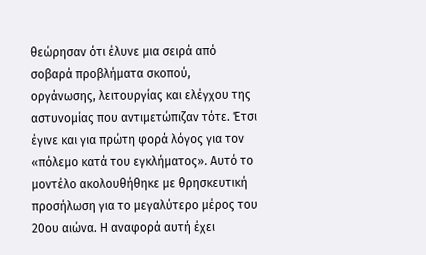θεώρησαν ότι έλυνε μια σειρά από σοβαρά προβλήματα σκοπού, οργάνωσης, λειτουργίας και ελέγχου της αστυνομίας που αντιμετώπιζαν τότε. Έτσι έγινε και για πρώτη φορά λόγος για τον «πόλεμο κατά του εγκλήματος». Αυτό το μοντέλο ακολουθήθηκε με θρησκευτική προσήλωση για το μεγαλύτερο μέρος του 20ου αιώνα. Η αναφορά αυτή έχει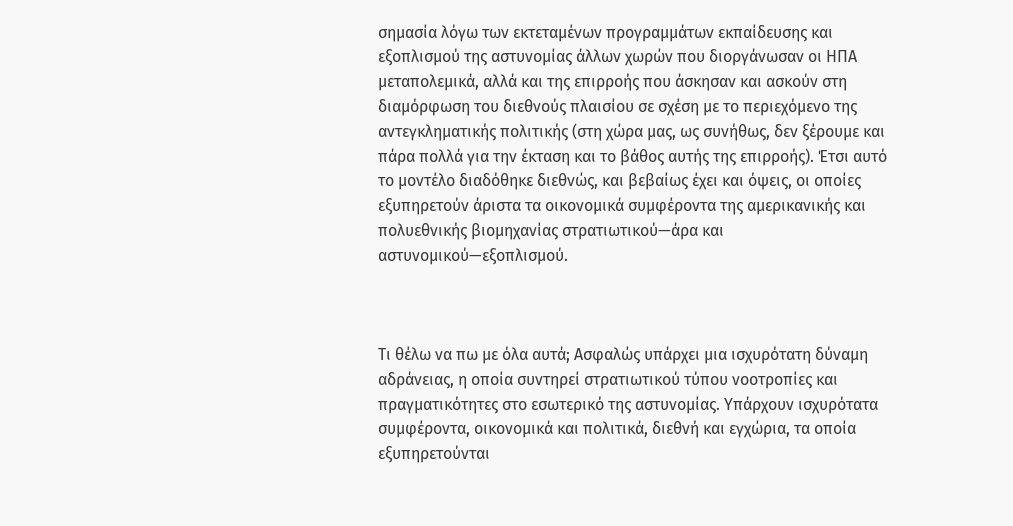σημασία λόγω των εκτεταμένων προγραμμάτων εκπαίδευσης και εξοπλισμού της αστυνομίας άλλων χωρών που διοργάνωσαν οι ΗΠΑ μεταπολεμικά, αλλά και της επιρροής που άσκησαν και ασκούν στη διαμόρφωση του διεθνούς πλαισίου σε σχέση με το περιεχόμενο της αντεγκληματικής πολιτικής (στη χώρα μας, ως συνήθως, δεν ξέρουμε και πάρα πολλά για την έκταση και το βάθος αυτής της επιρροής). Έτσι αυτό το μοντέλο διαδόθηκε διεθνώς, και βεβαίως έχει και όψεις, οι οποίες εξυπηρετούν άριστα τα οικονομικά συμφέροντα της αμερικανικής και πολυεθνικής βιομηχανίας στρατιωτικού—άρα και αστυνομικού—εξοπλισμού.



Τι θέλω να πω με όλα αυτά; Ασφαλώς υπάρχει μια ισχυρότατη δύναμη αδράνειας, η οποία συντηρεί στρατιωτικού τύπου νοοτροπίες και πραγματικότητες στο εσωτερικό της αστυνομίας. Υπάρχουν ισχυρότατα συμφέροντα, οικονομικά και πολιτικά, διεθνή και εγχώρια, τα οποία εξυπηρετούνται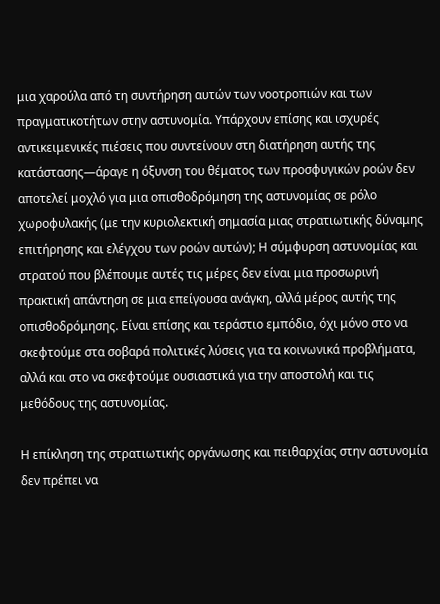μια χαρούλα από τη συντήρηση αυτών των νοοτροπιών και των πραγματικοτήτων στην αστυνομία. Υπάρχουν επίσης και ισχυρές αντικειμενικές πιέσεις που συντείνουν στη διατήρηση αυτής της κατάστασης—άραγε η όξυνση του θέματος των προσφυγικών ροών δεν αποτελεί μοχλό για μια οπισθοδρόμηση της αστυνομίας σε ρόλο χωροφυλακής (με την κυριολεκτική σημασία μιας στρατιωτικής δύναμης επιτήρησης και ελέγχου των ροών αυτών); Η σύμφυρση αστυνομίας και στρατού που βλέπουμε αυτές τις μέρες δεν είναι μια προσωρινή πρακτική απάντηση σε μια επείγουσα ανάγκη, αλλά μέρος αυτής της οπισθοδρόμησης. Είναι επίσης και τεράστιο εμπόδιο, όχι μόνο στο να σκεφτούμε στα σοβαρά πολιτικές λύσεις για τα κοινωνικά προβλήματα, αλλά και στο να σκεφτούμε ουσιαστικά για την αποστολή και τις μεθόδους της αστυνομίας.

Η επίκληση της στρατιωτικής οργάνωσης και πειθαρχίας στην αστυνομία δεν πρέπει να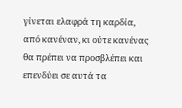γίνεται ελαφρά τη καρδία, από κανέναν, κι ούτε κανένας θα πρέπει να προσβλέπει και επενδύει σε αυτά τα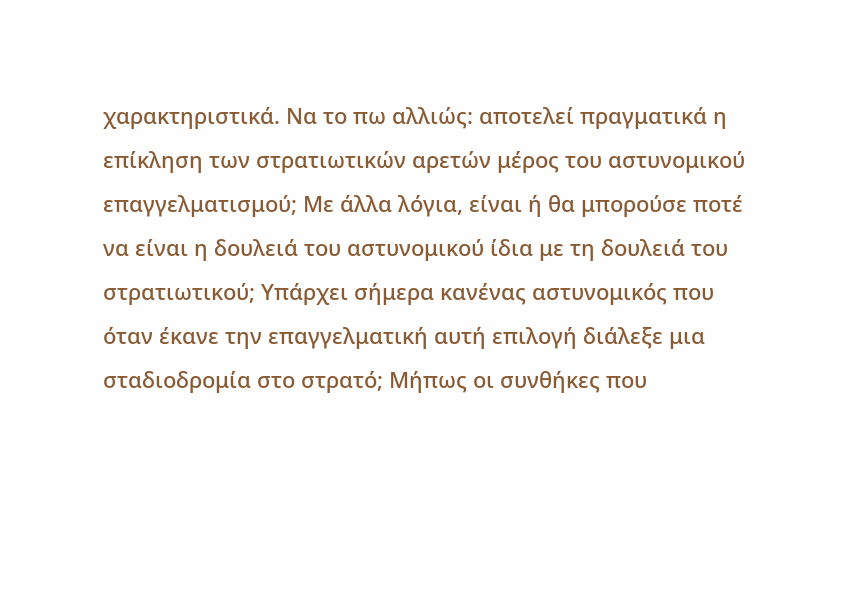χαρακτηριστικά. Να το πω αλλιώς: αποτελεί πραγματικά η επίκληση των στρατιωτικών αρετών μέρος του αστυνομικού επαγγελματισμού; Με άλλα λόγια, είναι ή θα μπορούσε ποτέ να είναι η δουλειά του αστυνομικού ίδια με τη δουλειά του στρατιωτικού; Υπάρχει σήμερα κανένας αστυνομικός που όταν έκανε την επαγγελματική αυτή επιλογή διάλεξε μια σταδιοδρομία στο στρατό; Μήπως οι συνθήκες που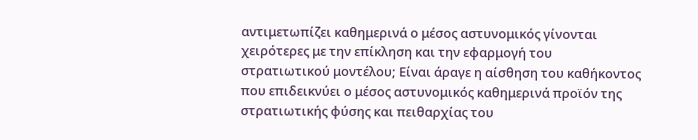αντιμετωπίζει καθημερινά ο μέσος αστυνομικός γίνονται χειρότερες με την επίκληση και την εφαρμογή του στρατιωτικού μοντέλου; Είναι άραγε η αίσθηση του καθήκοντος που επιδεικνύει ο μέσος αστυνομικός καθημερινά προϊόν της στρατιωτικής φύσης και πειθαρχίας του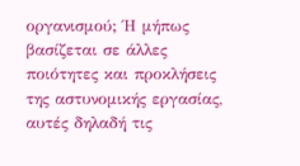οργανισμού; Ή μήπως βασίζεται σε άλλες ποιότητες και προκλήσεις της αστυνομικής εργασίας, αυτές δηλαδή τις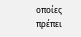οποίες πρέπει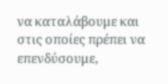να καταλάβουμε και στις οποίες πρέπει να επενδύσουμε,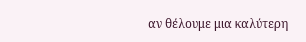αν θέλουμε μια καλύτερη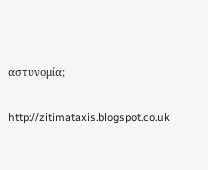αστυνομία;

http://zitimataxis.blogspot.co.uk